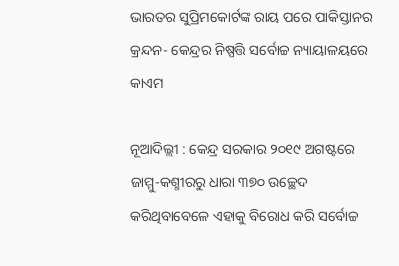ଭାରତର ସୁପ୍ରିମକୋର୍ଟଙ୍କ ରାୟ ପରେ ପାକିସ୍ତାନର କ୍ରନ୍ଦନ- କେନ୍ଦ୍ରର ନିଷ୍ପତ୍ତି ସର୍ବୋଚ୍ଚ ନ୍ୟାୟାଳୟରେ କାଏମ

ନୂଆଦିଲ୍ଲୀ : କେନ୍ଦ୍ର ସରକାର ୨୦୧୯ ଅଗଷ୍ଟରେ ଜାମ୍ମୁ-କଶ୍ମୀରରୁ ଧାରା ୩୭୦ ଉଚ୍ଛେଦ କରିଥିବାବେଳେ ଏହାକୁ ବିରୋଧ କରି ସର୍ବୋଚ୍ଚ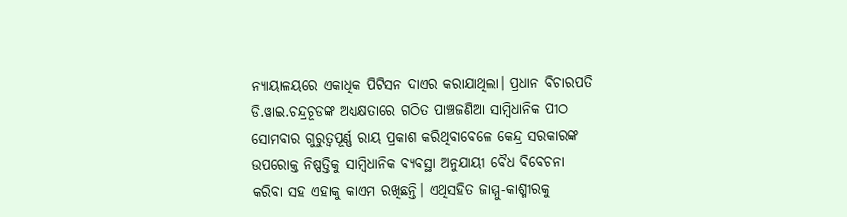ନ୍ୟାୟାଳୟରେ ଏକାଧିକ ପିଟିସନ ଦାଏର କରାଯାଥିଲା। ପ୍ରଧାନ ବିଚାରପତି ଡି.ୱାଇ.ଚନ୍ଦ୍ରଚୂଡଙ୍କ ଅଧ୍ୟକ୍ଷତାରେ ଗଠିତ ପାଞ୍ଚଜଣିଆ ସାମ୍ବିଧାନିକ ପୀଠ ସୋମବାର ଗୁରୁତ୍ବପୂର୍ଣ୍ଣ ରାୟ ପ୍ରକାଶ କରିଥିବାବେଳେ କେନ୍ଦ୍ର ସରକାରଙ୍କ ଉପରୋକ୍ତ ନିଷ୍ପତ୍ତିକୁ ସାମ୍ବିଧାନିକ ବ୍ୟବସ୍ଥା ଅନୁଯାୟୀ ବୈଧ ବିବେଚନା କରିବା ସହ ଏହାକୁ କାଏମ ରଖିଛନ୍ତି। ଏଥିସହିତ ଜାମ୍ମୁ-କାଶ୍ମୀରକୁ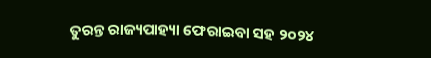ତୁରନ୍ତ ରାଜ୍ୟପାହ୍ୟା ଫେରାଇବା ସହ ୨୦୨୪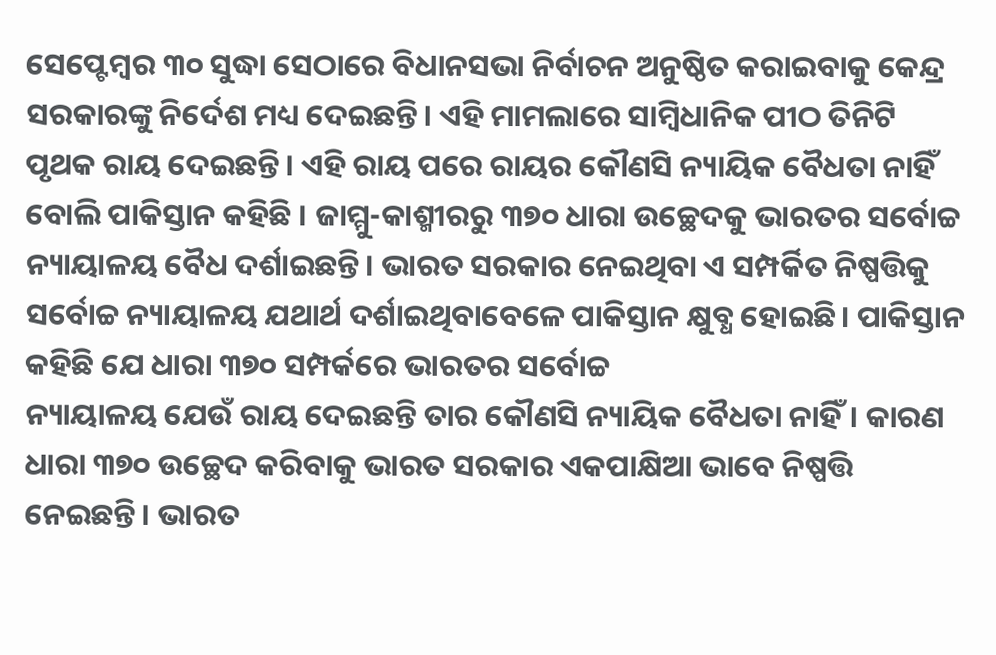ସେପ୍ଟେମ୍ବର ୩୦ ସୁଦ୍ଧା ସେଠାରେ ବିଧାନସଭା ନିର୍ବାଚନ ଅନୁଷ୍ଠିତ କରାଇବାକୁ କେନ୍ଦ୍ର ସରକାରଙ୍କୁ ନିର୍ଦେଶ ମଧ୍ୟ ଦେଇଛନ୍ତି। ଏହି ମାମଲାରେ ସାମ୍ବିଧାନିକ ପୀଠ ତିନିଟି ପୃଥକ ରାୟ ଦେଇଛନ୍ତି। ଏହି ରାୟ ପରେ ରାୟର କୌଣସି ନ୍ୟାୟିକ ବୈଧତା ନାହିଁ ବୋଲି ପାକିସ୍ତାନ କହିଛି । ଜାମ୍ମୁ-କାଶ୍ମୀରରୁ ୩୭୦ ଧାରା ଉଚ୍ଛେଦକୁ ଭାରତର ସର୍ବୋଚ୍ଚ ନ୍ୟାୟାଳୟ ବୈଧ ଦର୍ଶାଇଛନ୍ତି। ଭାରତ ସରକାର ନେଇଥିବା ଏ ସମ୍ପର୍କିତ ନିଷ୍ପତ୍ତିକୁ ସର୍ବୋଚ୍ଚ ନ୍ୟାୟାଳୟ ଯଥାର୍ଥ ଦର୍ଶାଇଥିବାବେଳେ ପାକିସ୍ତାନ କ୍ଷୁବ୍ଧ ହୋଇଛି। ପାକିସ୍ତାନ କହିଛି ଯେ ଧାରା ୩୭୦ ସମ୍ପର୍କରେ ଭାରତର ସର୍ବୋଚ୍ଚ
ନ୍ୟାୟାଳୟ ଯେଉଁ ରାୟ ଦେଇଛନ୍ତି ତାର କୌଣସି ନ୍ୟାୟିକ ବୈଧତା ନାହିଁ। କାରଣ ଧାରା ୩୭୦ ଉଚ୍ଛେଦ କରିବାକୁ ଭାରତ ସରକାର ଏକପାକ୍ଷିଆ ଭାବେ ନିଷ୍ପତ୍ତି ନେଇଛନ୍ତି। ଭାରତ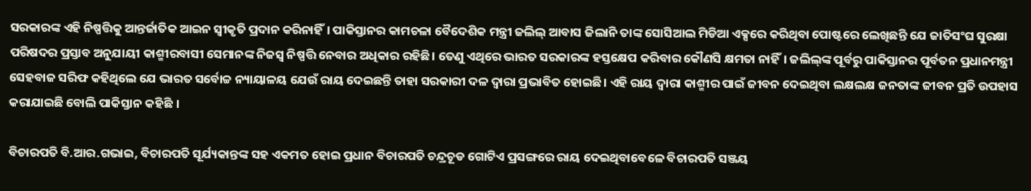ସରକାରଙ୍କ ଏହି ନିଷ୍ପତ୍ତିକୁ ଆନ୍ତର୍ଜାତିକ ଆଇନ ସ୍ବୀକୃତି ପ୍ରଦାନ କରିନାହିଁ। ପାକିସ୍ତାନର କାମଚଳା ବୈଦେଶିକ ମନ୍ତ୍ରୀ ଜଲିଲ୍ ଆବାସ ଜିଲାନି ତାଙ୍କ ସୋସିଆଲ ମିଡିଆ ଏକ୍ସରେ କରିଥିବା ପୋଷ୍ଟରେ ଲେଖିଛନ୍ତି ଯେ ଜାତିସଂଘ ସୁରକ୍ଷା ପରିଷଦର ପ୍ରସ୍ତାବ ଅନୁଯାୟୀ କାଶ୍ମୀରବାସୀ ସେମାନଙ୍କ ନିଜସ୍ବ ନିଷ୍ପତ୍ତି ନେବାର ଅଧିକାର ରହିଛି। ତେଣୁ ଏଥିରେ ଭାରତ ସରକାରଙ୍କ ହସ୍ତକ୍ଷେପ କରିବାର କୌଣସି କ୍ଷମତା ନାହିଁ। ଜଲିଲ୍‌ଙ୍କ ପୂର୍ବରୁ ପାକିସ୍ତାନର ପୂର୍ବତନ ପ୍ରଧାନମନ୍ତ୍ରୀ ସେହବାଜ ସରିଫ କହିଥିଲେ ଯେ ଭାରତ ସର୍ବୋଚ୍ଚ ନ୍ୟାୟାଳୟ ଯେଉଁ ରାୟ ଦେଇଛନ୍ତି ତାହା ସରକାରୀ ଦଳ ଦ୍ବାରା ପ୍ରଭାବିତ ହୋଇଛି। ଏହି ରାୟ ଦ୍ବାରା କାଶ୍ମୀର ପାଇଁ ଜୀବନ ଦେଇଥିବା ଲକ୍ଷଲକ୍ଷ ଜନତାଙ୍କ ଜୀବନ ପ୍ରତି ଉପହାସ କରାଯାଇଛି ବୋଲି ପାକିସ୍ତାନ କହିଛି ।

ବିଚାରପତି ବି.ଆର.ଗଭାଇ, ବିଚାରପତି ସୂର୍ଯ୍ୟକାନ୍ତଙ୍କ ସହ ଏକମତ ହୋଇ ପ୍ରଧାନ ବିଚାରପତି ଚନ୍ଦ୍ରଚୂଡ ଗୋଟିଏ ପ୍ରସଙ୍ଗରେ ରାୟ ଦେଇଥିବାବେଳେ ବିଚାରପତି ସଞ୍ଜୟ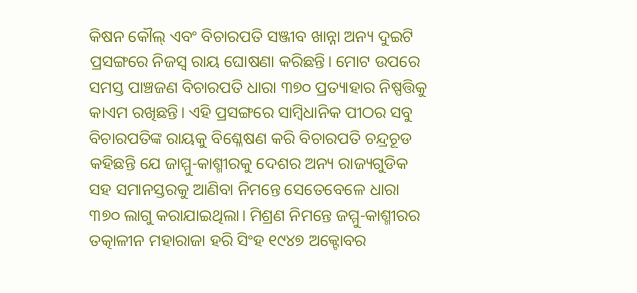କିଷନ କୌଲ୍‌ ଏବଂ ବିଚାରପତି ସଞ୍ଜୀବ ଖାନ୍ନା ଅନ୍ୟ ଦୁଇଟି ପ୍ରସଙ୍ଗରେ ନିଜସ୍ବ ରାୟ ଘୋଷଣା କରିଛନ୍ତି। ମୋଟ ଉପରେ ସମସ୍ତ ପାଞ୍ଚଜଣ ବିଚାରପତି ଧାରା ୩୭୦ ପ୍ରତ୍ୟାହାର ନିଷ୍ପତ୍ତିକୁ କାଏମ ରଖିଛନ୍ତି। ଏହି ପ୍ରସଙ୍ଗରେ ସାମ୍ବିଧାନିକ ପୀଠର ସବୁ ବିଚାରପତିଙ୍କ ରାୟକୁ ବିଶ୍ଳେଷଣ କରି ବିଚାରପତି ଚନ୍ଦ୍ରଚୂଡ କହିଛନ୍ତି ଯେ ଜାମ୍ମୁ-କାଶ୍ମୀରକୁ ଦେଶର ଅନ୍ୟ ରାଜ୍ୟଗୁଡିକ ସହ ସମାନସ୍ତରକୁ ଆଣିବା ନିମନ୍ତେ ସେତେବେଳେ ଧାରା ୩୭୦ ଲାଗୁ କରାଯାଇଥିଲା। ମିଶ୍ରଣ ନିମନ୍ତେ ଜମ୍ମୁ-କାଶ୍ମୀରର ତତ୍କାଳୀନ ମହାରାଜା ହରି ସିଂହ ୧୯୪୭ ଅକ୍ଟୋବର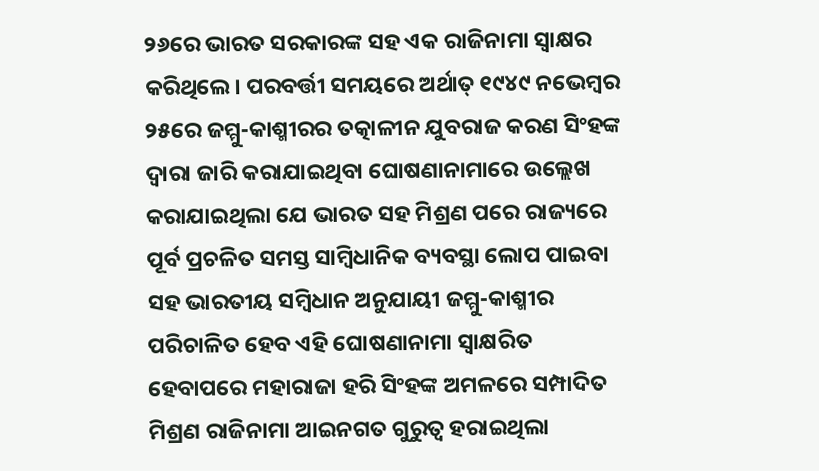୨୬ରେ ଭାରତ ସରକାରଙ୍କ ସହ ଏକ ରାଜିନାମା ସ୍ବାକ୍ଷର କରିଥିଲେ। ପରବର୍ତ୍ତୀ ସମୟରେ ଅର୍ଥାତ୍‌ ୧୯୪୯ ନଭେମ୍ବର ୨୫ରେ ଜମ୍ମୁ-କାଶ୍ମୀରର ତତ୍କାଳୀନ ଯୁବରାଜ କରଣ ସିଂହଙ୍କ ଦ୍ବାରା ଜାରି କରାଯାଇଥିବା ଘୋଷଣାନାମାରେ ଉଲ୍ଲେଖ କରାଯାଇଥିଲା ଯେ ଭାରତ ସହ ମିଶ୍ରଣ ପରେ ରାଜ୍ୟରେ ପୂର୍ବ ପ୍ରଚଳିତ ସମସ୍ତ ସାମ୍ବିଧାନିକ ବ୍ୟବସ୍ଥା ଲୋପ ପାଇବା ସହ ଭାରତୀୟ ସମ୍ବିଧାନ ଅନୁଯାୟୀ ଜମ୍ମୁ-କାଶ୍ମୀର ପରିଚାଳିତ ହେବ ଏହି ଘୋଷଣାନାମା ସ୍ବାକ୍ଷରିତ ହେବାପରେ ମହାରାଜା ହରି ସିଂହଙ୍କ ଅମଳରେ ସମ୍ପାଦିତ ମିଶ୍ରଣ ରାଜିନାମା ଆଇନଗତ ଗୁରୁତ୍ବ ହରାଇଥିଲା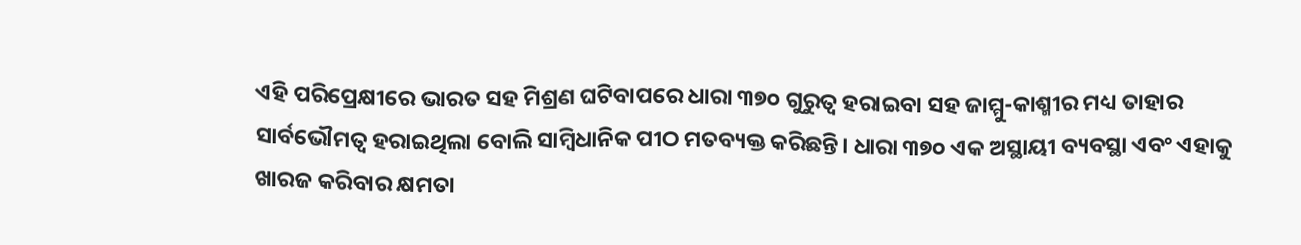ଏହି ପରିପ୍ରେକ୍ଷୀରେ ଭାରତ ସହ ମିଶ୍ରଣ ଘଟିବାପରେ ଧାରା ୩୭୦ ଗୁରୁତ୍ବ ହରାଇବା ସହ ଜାମ୍ମୁ-କାଶ୍ମୀର ମଧ୍ୟ ତାହାର ସାର୍ବଭୌମତ୍ବ ହରାଇଥିଲା ବୋଲି ସାମ୍ବିଧାନିକ ପୀଠ ମତବ୍ୟକ୍ତ କରିଛନ୍ତି। ଧାରା ୩୭୦ ଏକ ଅସ୍ଥାୟୀ ବ୍ୟବସ୍ଥା ଏବଂ ଏହାକୁ ଖାରଜ କରିବାର କ୍ଷମତା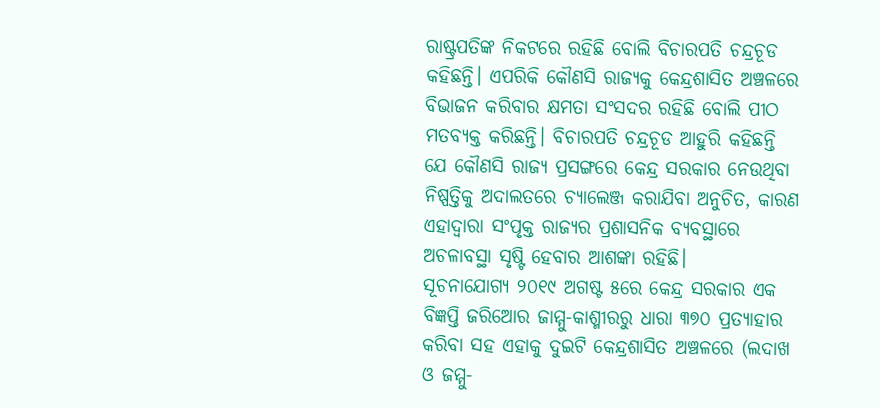ରାଷ୍ଟ୍ରପତିଙ୍କ ନିକଟରେ ରହିଛି ବୋଲି ବିଚାରପତି ଚନ୍ଦ୍ରଚୂଡ କହିଛନ୍ତି। ଏପରିକି କୌଣସି ରାଜ୍ୟକୁ କେନ୍ଦ୍ରଶାସିତ ଅଞ୍ଚଳରେ ବିଭାଜନ କରିବାର କ୍ଷମତା ସଂସଦର ରହିଛି ବୋଲି ପୀଠ ମତବ୍ୟକ୍ତ କରିଛନ୍ତି। ବିଚାରପତି ଚନ୍ଦ୍ରଚୂଡ ଆହୁରି କହିଛନ୍ତି ଯେ କୌଣସି ରାଜ୍ୟ ପ୍ରସଙ୍ଗରେ କେନ୍ଦ୍ର ସରକାର ନେଉଥିବା ନିଷ୍ପତ୍ତିକୁ ଅଦାଲତରେ ଚ୍ୟାଲେଞ୍ଜ କରାଯିବା ଅନୁଚିତ, କାରଣ ଏହାଦ୍ବାରା ସଂପୃକ୍ତ ରାଜ୍ୟର ପ୍ରଶାସନିକ ବ୍ୟବସ୍ଥାରେ ଅଚଳାବସ୍ଥା ସୃଷ୍ଟି ହେବାର ଆଶଙ୍କା ରହିଛି।
ସୂଚନାଯୋଗ୍ୟ ୨୦୧୯ ଅଗଷ୍ଟ ୫ରେ କେନ୍ଦ୍ର ସରକାର ଏକ ବିଜ୍ଞପ୍ତି ଜରିଆ‌େ‌ର ଜାମ୍ମୁ-କାଶ୍ମୀରରୁ ଧାରା ୩୭୦ ପ୍ରତ୍ୟାହାର କରିବା ସହ ଏହାକୁ ଦୁଇଟି କେନ୍ଦ୍ରଶାସିତ ଅଞ୍ଚଳରେ (ଲଦାଖ ଓ ଜମ୍ମୁ-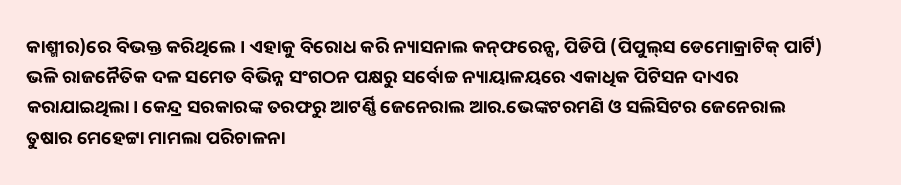କାଶ୍ମୀର)ରେ ବିଭକ୍ତ କରିଥିଲେ। ଏହାକୁ ବିରୋଧ କରି ନ୍ୟାସନାଲ କନ୍‌ଫରେନ୍ସ, ପିଡିପି (ପିପୁଲ୍‌ସ ଡେମୋକ୍ରାଟିକ୍‌ ପାର୍ଟି) ଭଳି ରାଜନୈତିକ ଦଳ ସମେତ ବିଭିନ୍ନ ସଂଗଠନ ପକ୍ଷରୁ ସର୍ବୋଚ୍ଚ ନ୍ୟାୟାଳୟରେ ଏକାଧିକ ପିଟିସନ ଦାଏର କରାଯାଇଥିଲା। କେନ୍ଦ୍ର ସରକାରଙ୍କ ତରଫରୁ ଆଟର୍ଣ୍ଣି ଜେନେରାଲ ଆର.ଭେଙ୍କଟରମଣି ଓ ସଲିସିଟର ଜେନେରାଲ ତୁଷାର ମେହେଟ୍ଟା ମାମଲା ପରିଚାଳନା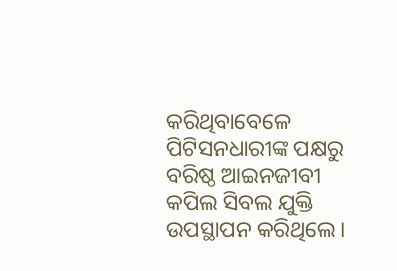କରିଥିବାବେଳେ ପିଟିସନଧାରୀଙ୍କ ପକ୍ଷରୁ ବରିଷ୍ଠ ଆଇନଜୀବୀ କପିଲ ସିବଲ ଯୁକ୍ତି ଉପସ୍ଥାପନ କରିଥିଲେ।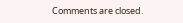Comments are closed.